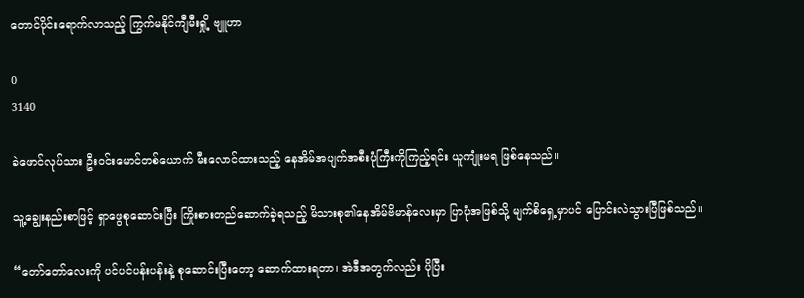တောင်ပိုင်း‌ရောက်လာသည့် ကြွက်မနိုင်ကျီမီးရှို့ ဗျူဟာ

0
3140

ခဲဖောင်လုပ်သား ဦးဝင်းမောင်တစ်‌ယောက် မီးလောင်ထားသည့် နေအိမ်အပျက်အစီးပုံကြီးကိုကြည့်ရင်း ယူကျုံးမရ ဖြစ်နေသည်။

သူ့ချွေးနည်းစာဖြင့် ရှာဖွေစုဆောင်းပြီး ကြိုးစားတည်ဆောက်ခဲ့ရသည့် မိသားစု၏နေအိမ်ဗိမာန်လေးမှာ ပြာပုံအဖြစ်သို့ မျက်စိရှေ့မှာပင် ပြောင်းလဲသွားပြီဖြစ်သည်။

“တော်တော်လေးကို ပင်ပင်ပန်းပန်းနဲ့ စုဆောင်းပြီးတော့ ဆောက်ထားရတာ၊ အဲဒီအတွက်လည်း ပိုပြီး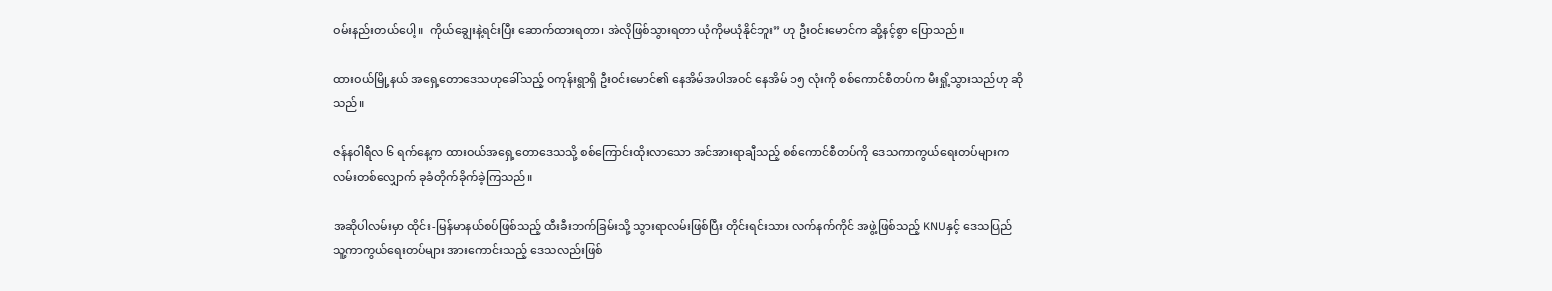ဝမ်းနည်းတယ်ပေါ့။  ကိုယ်ချွေးနဲ့ရင်းပြီး ဆောက်ထားရတာ၊ အဲလိုဖြစ်သွားရတာ ယုံကိုမယုံနိုင်ဘူး” ဟု ဦးဝင်းမောင်က ဆို့နင့်စွာ ပြောသည်။

ထားဝယ်မြို့နယ် အရှေ့တောဒေသဟုခေါ်သည့် ဝကုန်းရွာရှိ ဦးဝင်းမောင်၏ နေအိမ်အပါအဝင် နေအိမ် ၁၅ လုံးကို စစ်ကောင်စီတပ်က မီးရှို့သွားသည်ဟု ဆိုသည်။

ဇန်နဝါရီလ ၆ ရက်နေ့က ထားဝယ်အရှေ့တောဒေသသို့ စစ်ကြောင်းထိုးလာသော အင်အားရာချီသည့် စစ်ကောင်စီတပ်ကို ဒေသကာကွယ်ရေးတပ်များက လမ်းတစ်လျှောက် ခုခံတိုက်ခိုက်ခဲ့ကြသည်။

အဆိုပါလမ်းမှာ ထိုင်း-မြန်မာနယ်စပ်ဖြစ်သည့် ထီးခီးဘက်ခြမ်းသို့ သွားရာလမ်းဖြစ်ပြီး တိုင်းရင်းသား လက်နက်ကိုင် အဖွဲ့ဖြစ်သည့် KNUနှင့် ဒေသပြည်သူ့ကာကွယ်ရေးတပ်များ အားကောင်းသည့် ဒေသလည်းဖြစ်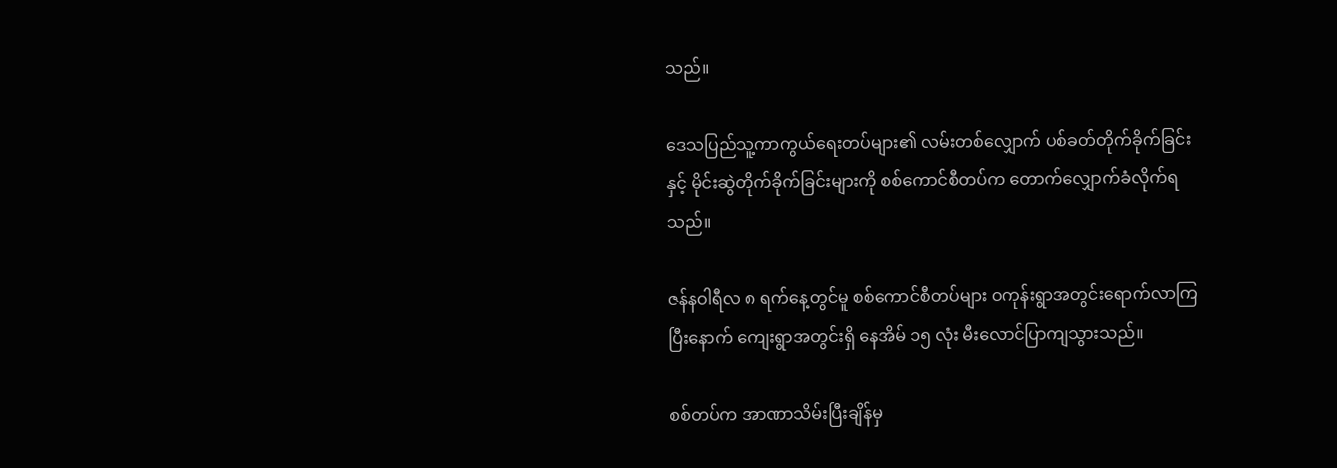သည်။

ဒေသပြည်သူ့ကာကွယ်ရေးတပ်များ၏ လမ်းတစ်လျှောက် ပစ်ခတ်တိုက်ခိုက်ခြင်းနှင့် မိုင်းဆွဲတိုက်ခိုက်ခြင်းများကို စစ်ကောင်စီတပ်က တောက်‌လျှောက်ခံလိုက်ရသည်။

ဇန်နဝါရီလ ၈ ရက်နေ့တွင်မူ စစ်ကောင်စီတပ်များ ဝကုန်းရွာအတွင်းရောက်လာကြပြီးနောက် ကျေးရွာအတွင်းရှိ နေအိမ် ၁၅ လုံး မီးလောင်ပြာကျသွားသည်။

စစ်တပ်က အာဏာသိမ်းပြီးချိန်မှ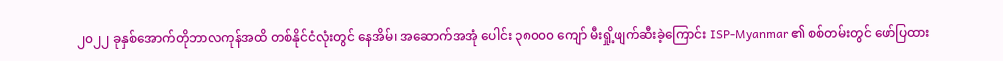၂၀၂၂ ခုနှစ်အောက်တိုဘာလကုန်အထိ တစ်နိုင်ငံလုံးတွင် နေအိမ်၊ အဆောက်အအုံ ပေါင်း ၃၈၀၀၀ ကျော် မီးရှို့ဖျက်ဆီးခဲ့ကြောင်း ISP-Myanmar ၏ စစ်တမ်းတွင် ဖော်ပြထား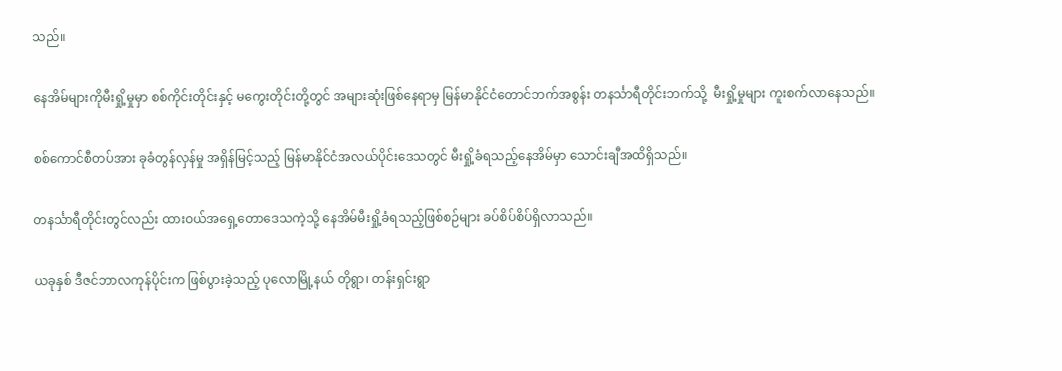သည်။

နေအိမ်များကိုမီးရှို့မှုမှာ စစ်ကိုင်းတိုင်းနှင့် မကွေးတိုင်းတို့တွင် အများဆုံးဖြစ်နေရာမှ မြန်မာနိုင်ငံတောင်ဘက်အစွန်း တနင်္သာရီတိုင်းဘက်သို့  မီးရှို့မှုများ ကူးစက်လာနေသည်။

စစ်ကောင်စီတပ်အား ခုခံတွန်လှန်မှု အရှိန်မြင့်သည့် မြန်မာနိုင်ငံအလယ်ပိုင်းဒေသတွင် မီးရှို့ခံရသည့်နေအိမ်မှာ သောင်းချီအထိရှိသည်။

တနင်္သာရီတိုင်းတွင်လည်း ထားဝယ်အရှေ့တောဒေသကဲ့သို့ နေအိမ်မီးရှို့ခံရသည့်ဖြစ်စဉ်များ ခပ်စိပ်စိပ်ရှိလာသည်။

ယခုနှစ် ဒီဇင်ဘာလကုန်ပိုင်းက ဖြစ်ပွားခဲ့သည့် ပုလောမြို့နယ် တိုရွာ၊ တန်းရှင်းရွာ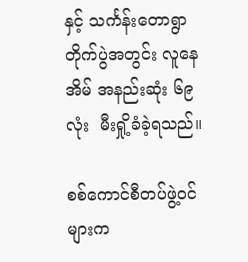နှင့် သင်္ကန်းတောရွာ တိုက်ပွဲအတွင်း လူနေအိမ် အနည်းဆုံး ၆၉ လုံး  မီးရှို့ခံခဲ့ရသည်။

စစ်ကောင်စီတပ်ဖွဲ့ဝင်များက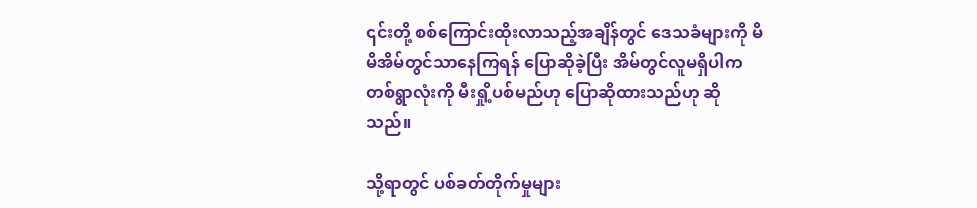၎င်းတို့ စစ်ကြောင်းထိုးလာသည့်အချိန်တွင် ဒေသခံများကို မိမိအိမ်တွင်သာနေကြရန် ပြောဆိုခဲ့ပြီး အိမ်တွင်လူမရှိပါက တစ်ရွာလုံးကို မီးရှို့ပစ်မည်ဟု ပြောဆိုထားသည်ဟု ဆိုသည်။

သို့ရာတွင် ပစ်ခတ်တိုက်မှုများ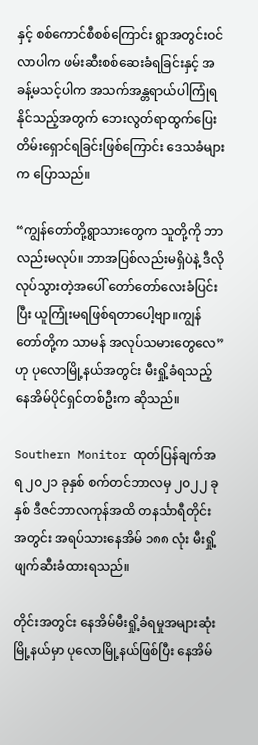နှင့် စစ်ကောင်စီစစ်ကြောင်း ရွာအတွင်းဝင်လာပါက ဖမ်းဆီးစစ်ဆေးခံရခြင်းနှင့် အခန့်မသင့်ပါက အသက်အန္တရာယ်ပါကြုံရနိုင်သည့်အတွက် ဘေးလွတ်ရာထွက်ပြေးတိမ်းရှောင်ရခြင်းဖြစ်ကြောင်း ဒေသခံများက ပြောသည်။

“ကျွန်တော်တို့ရွာသားတွေက သူတို့ကို ဘာလည်းမလုပ်။ ဘာအပြစ်လည်းမရှိပဲနဲ့ ဒီလိုလုပ်သွားတဲ့အပေါ် တော်တော်လေးခံပြင်းပြီး ယူကြုံးမရဖြစ်ရတာပေါ့ဗျာ။ကျွန်တော်တို့က သာမန် အလုပ်သမားတွေလေ”ဟု ပုလောမြို့နယ်အတွင်း မီးရှို့ခံရသည့်နေအိမ်ပိုင်ရှင်တစ်ဦးက ဆိုသည်။

Southern Monitor ထုတ်ပြန်ချက်အရ ၂၀၂၁ ခုနှစ် စက်တင်ဘာလမှ ၂၀၂၂ ခုနှစ် ဒီဇင်ဘာလကုန်အထိ တနင်္သာရီတိုင်းအတွင်း အရပ်သားနေအိမ် ၁၈၈ လုံး မီးရှို့ဖျက်ဆီးခံထားရသည်။

တိုင်းအတွင်း နေအိမ်မီးရှို့ခံရမှုအများဆုံးမြို့နယ်မှာ ပုလောမြို့နယ်ဖြစ်ပြီး နေအိမ်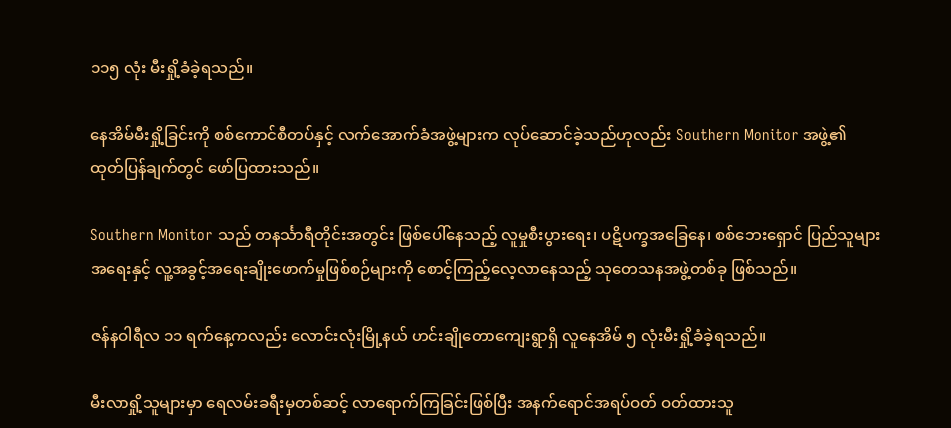၁၁၅ လုံး မီးရှို့ခံခဲ့ရသည်။

နေအိမ်မီးရှို့ခြင်းကို စစ်ကောင်စီတပ်နှင့် လက်အောက်ခံအဖွဲ့များက လုပ်ဆောင်ခဲ့သည်ဟုလည်း Southern Monitor အဖွဲ့၏ ထုတ်ပြန်ချက်တွင် ဖော်ပြထားသည်။

Southern Monitor သည် တနင်္သာရီတိုင်းအတွင်း ဖြစ်ပေါ်နေသည့် လူမှုစီးပွားရေး၊ ပဋိပက္ခအခြေနေ၊ စစ်ဘေးရှောင် ပြည်သူများအရေးနှင့် လူ့အခွင့်အရေးချိုးဖောက်မှုဖြစ်စဉ်များကို စောင့်ကြည့်လေ့လာနေသည့် သုတေသနအဖွဲ့တစ်ခု ဖြစ်သည်။

ဇန်နဝါရီလ ၁၁ ရက်နေ့ကလည်း လောင်းလုံးမြို့နယ် ဟင်းချိုတောကျေးရွာရှိ လူနေအိမ် ၅ လုံးမီးရှို့ခံခဲ့ရသည်။

မီးလာရှို့သူများမှာ ရေလမ်းခရီးမှတစ်ဆင့် လာရောက်ကြခြင်းဖြစ်ပြီး အနက်ရောင်အရပ်ဝတ် ဝတ်ထားသူ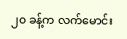၂၀ ခန့်က လက်မောင်း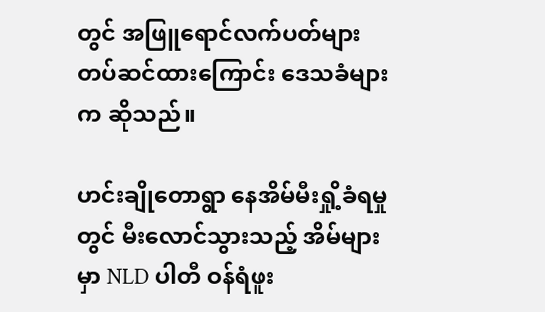တွင် အဖြူရောင်လက်ပတ်များ တပ်ဆင်ထားကြောင်း ဒေသခံများက ဆိုသည်။

ဟင်းချိုတောရွာ နေအိမ်မီးရှို့ခံရမှုတွင် မီးလောင်သွားသည့် အိမ်များမှာ NLD ပါတီ ဝန်ရံဖူး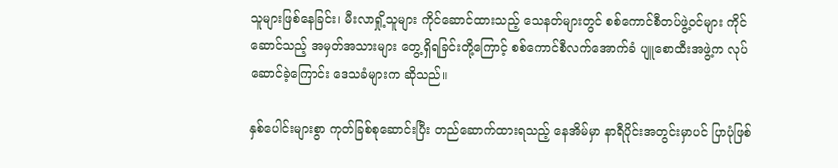သူများဖြစ်နေခြင်း၊ မီးလာရှို့သူများ ကိုင်ဆောင်ထားသည့် သေနတ်များတွင် စစ်ကောင်စီတပ်ဖွဲ့ဝင်များ ကိုင်ဆောင်သည့် အမှတ်အသားများ တွေ့ရှိရခြင်းတို့ကြောင့် စစ်ကောင်စီလက်အောက်ခံ ပျူစောထီးအဖွဲ့က လုပ်ဆောင်ခဲ့ကြောင်း ဒေသခံများက ဆိုသည်။

နှစ်ပေါင်းများစွာ ကုတ်ခြစ်စုဆောင်းပြီး တည်ဆောက်ထားရသည့် နေအိမ်မှာ နာရီပိုင်းအတွင်းမှာပင် ပြာပုံဖြစ်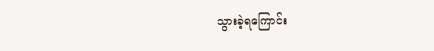သွားခဲ့ရကြောင်း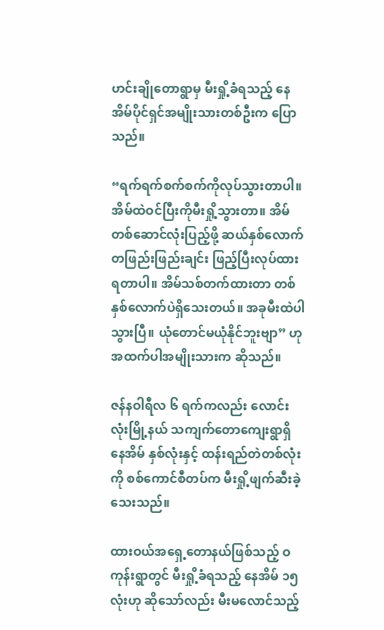ဟင်းချိုတောရွာမှ မီးရှို့ခံရသည့် နေအိမ်ပိုင်ရှင်အမျိုးသားတစ်ဦးက ပြောသည်။

“ရက်ရက်စက်စက်ကိုလုပ်သွားတာပါ။ အိမ်ထဲဝင်ပြီးကိုမီးရှို့သွားတာ။ အိမ်တစ်ဆောင်လုံးပြည့်ဖို့ ဆယ်နှစ်လောက် တဖြည်းဖြည်းချင်း ဖြည့်ပြီးလုပ်ထားရတာပါ။ အိမ်သစ်တက်ထားတာ တစ်နှစ်လောက်ပဲရှိသေးတယ်။ အခုမီးထဲပါသွားပြီ။ ယုံတောင်မယုံနိုင်ဘူးဗျာ” ဟု အထက်ပါအမျိုးသားက ဆိုသည်။

ဇန်နဝါရီလ ၆ ရက်ကလည်း လောင်းလုံးမြို့နယ် သကျက်တောကျေးရွာရှိ နေအိမ် နှစ်လုံးနှင့် ထန်းရည်တဲတစ်လုံးကို စစ်ကောင်စီတပ်က မီးရှို့ဖျက်ဆီးခဲ့သေးသည်။

ထားဝယ်အရှေ့တောနယ်ဖြစ်သည့် ဝကုန်းရွာတွင် မီးရှို့ခံရသည့် နေအိမ် ၁၅ လုံးဟု ဆိုသော်လည်း မီးမလောင်သည့်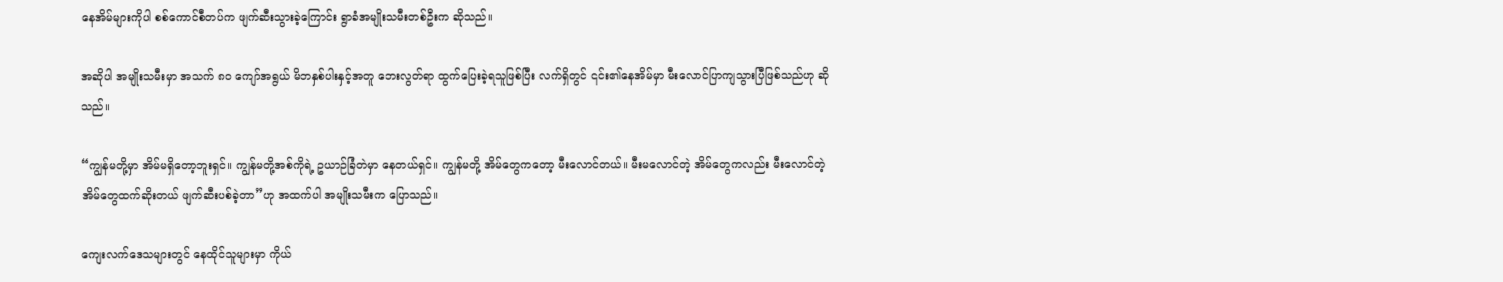နေအိမ်များကိုပါ စစ်ကောင်စီတပ်က ဖျက်ဆီးသွားခဲ့ကြောင်း ရွာခံအမျိုးသမီးတစ်ဦးက ဆိုသည်။

အဆိုပါ အမျိုးသမီးမှာ အသက် ၈၀ ကျော်အရွယ် မိဘနှစ်ပါးနှင့်အတူ ဘေးလွတ်ရာ ထွက်ပြေးခဲ့ရသူဖြစ်ပြီး လက်ရှိတွင် ၎င်း၏နေအိမ်မှာ မီးလောင်ပြာကျသွားပြီဖြစ်သည်ဟု ဆိုသည်။

“ကျွန်မတို့မှာ အိမ်မရှိတော့ဘူးရှင်။ ကျွန်မတို့အစ်ကိုရဲ့ ဥယာဉ်ခြံတဲမှာ နေတယ်ရှင်။ ကျွန်မတို့ အိမ်တွေကတော့ မီးလောင်တယ်။ မီးမလောင်တဲ့ အိမ်တွေကလည်း မီးလောင်တဲ့ အိမ်တွေထက်ဆိုးတယ် ဖျက်ဆီးပစ်ခဲ့တာ”ဟု အထက်ပါ အမျိုးသမီးက ပြောသည်။

ကျေးလက်ဒေသများတွင် နေထိုင်သူများမှာ ကိုယ်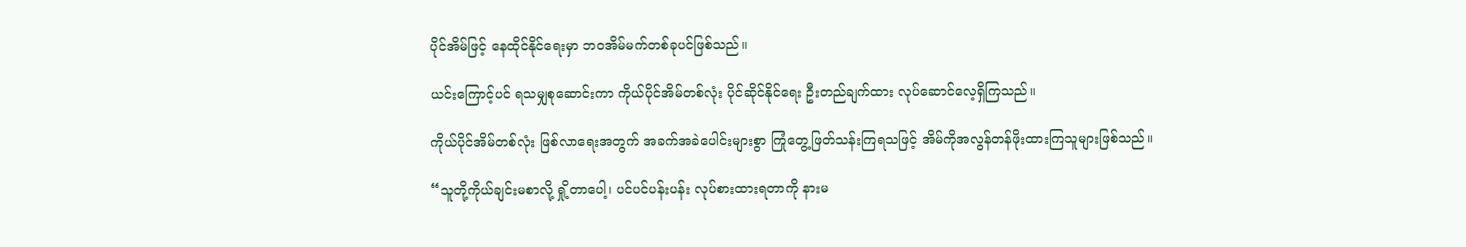ပိုင်အိမ်ဖြင့် နေထိုင်နိုင်ရေးမှာ ဘဝအိမ်မက်တစ်ခုပင်ဖြစ်သည်။

ယင်းကြောင့်ပင် ရသမျှစုဆောင်းကာ ကိုယ်ပိုင်အိမ်တစ်လုံး ပိုင်ဆိုင်နိုင်ရေး ဦးတည်ချက်ထား လုပ်ဆောင်လေ့ရှိကြသည်။

ကိုယ်ပိုင်အိမ်တစ်လုံး ဖြစ်လာရေးအတွက် အခက်အခဲပေါင်းများစွာ ကြုံတွေ့ဖြတ်သန်းကြရသဖြင့် အိမ်ကိုအလွန်တန်ဖိုးထားကြသူများဖြစ်သည်။

“သူတို့ကိုယ်ချင်းမစာလို့ ရှို့တာပေါ့၊ ပင်ပင်ပန်းပန်း လုပ်စားထားရတာကို နားမ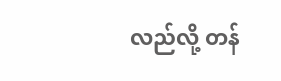လည်လို့ တန်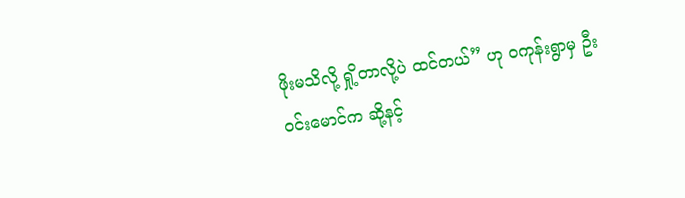ဖိုးမသိလို့ ရှို့တာလို့ပဲ ထင်တယ်” ဟု ဝကုန်းရွာမှ ဦးဝင်းမောင်က ဆို့နင့်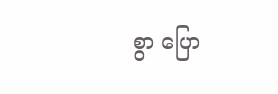စွာ ပြော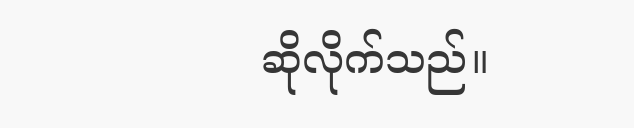ဆိုလိုက်သည်။